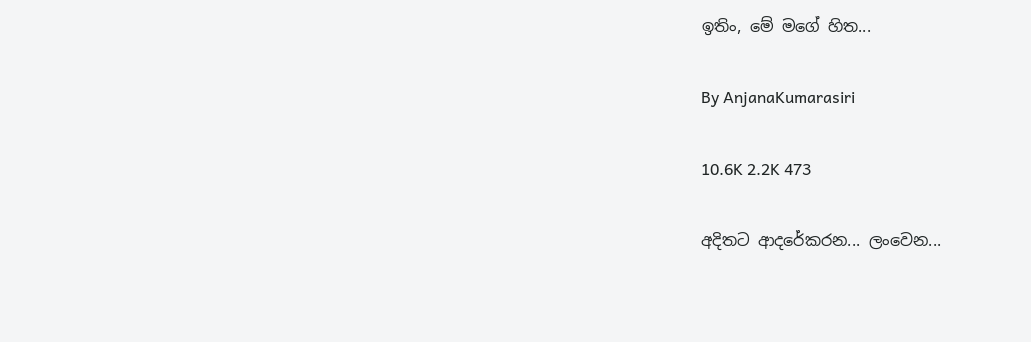ඉතිං, මේ මගේ හිත...

By AnjanaKumarasiri

10.6K 2.2K 473

අදිතට ආදරේකරන... ලංවෙන...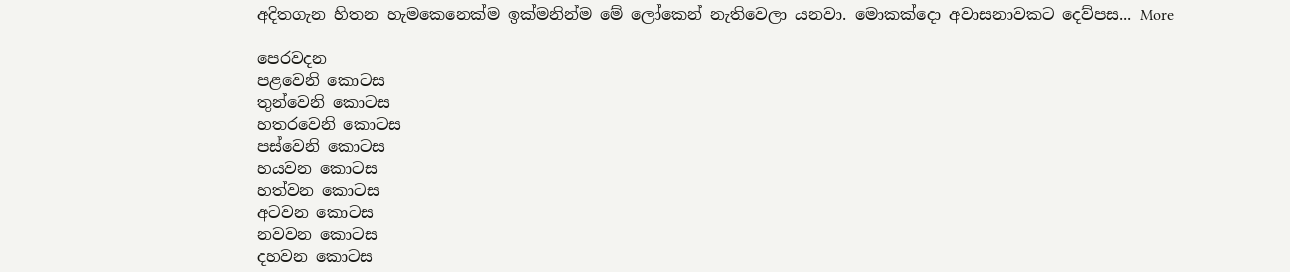අදිතගැන හිතන හැමකෙනෙක්ම ඉක්මනින්ම මේ ලෝකෙන් නැතිවෙලා යනවා. මොකක්දො අවාසනාවකට දෙව්පස... More

පෙරවදන
පළවෙනි කොටස
තුන්වෙනි කොටස
හතරවෙනි කොටස
පස්වෙනි කොටස
හයවන කොටස
හත්වන කොටස
අටවන කොටස
නවවන කොටස
දහවන කොටස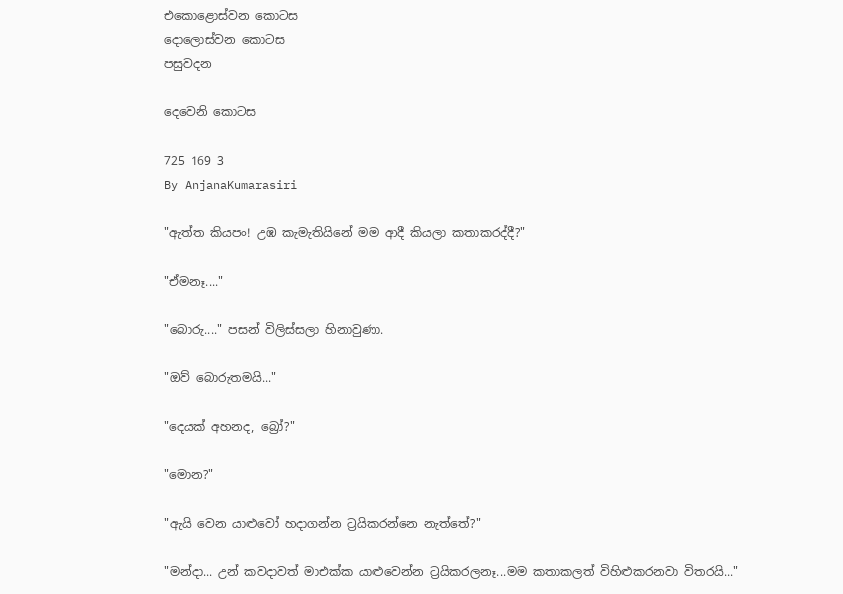එකොළොස්වන කොටස
දොලොස්වන කොටස
පසුවදන

දෙවෙනි කොටස

725 169 3
By AnjanaKumarasiri

"ඇත්ත කියපං! උඹ කැමැතියිනේ මම ආදී කියලා කතාකරද්දී?"

"ඒමනෑ...."

"බොරු...." පසන් විලිස්සලා හිනාවුණා.

"ඔව් බොරුතමයි..."

"දෙයක් අහනද, බ්‍රෝ?"

"මොන?"

"ඇයි වෙන යාළුවෝ හදාගන්න ට්‍රයිකරන්නෙ නැත්තේ?"

"මන්දා... උන් කවදාවත් මාඑක්ක යාළුවෙන්න ට්‍රයිකරලනෑ...මම කතාකලත් විහිළුකරනවා විතරයි..."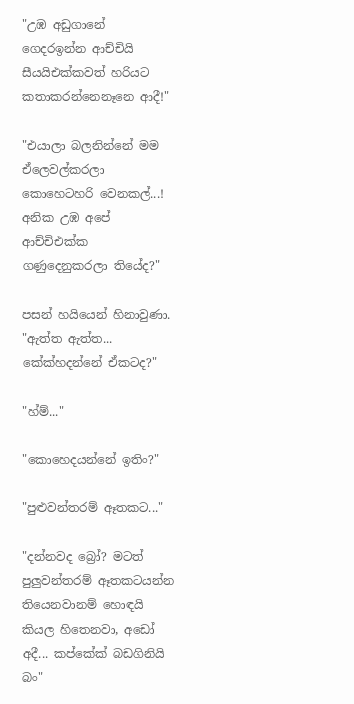"උඹ අඩුගානේ ගෙදරඉන්න ආච්චියි සීයයිඑක්කවත් හරියට කතාකරන්නෙනෑනෙ ආදී!"

"එයාලා බලනින්නේ මම ඒලෙවල්කරලා කොහෙටහරි වෙනකල්...! අනික උඹ අපේ ආච්චිඑක්ක ගණුදෙනුකරලා තියේද?"

පසන් හයියෙන් හිනාවුණා. "ඇත්ත ඇත්ත... කේක්හදන්නේ ඒකටද?"

"හ්ම්..."

"කොහෙදයන්නේ ඉතිං?"

"පුළුවන්තරම් ඈතකට..."

"දන්නවද බ්‍රෝ? මටත් පුලුවන්තරම් ඈතකටයන්න තියෙනවානම් හොඳයි කියල හිතෙනවා, අඩෝ අදී... කප්කේක් බඩගිනියි බං"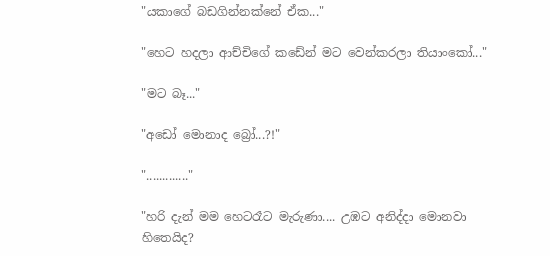"යකාගේ බඩගින්නක්නේ ඒක..."

"හෙට හදලා ආච්චිගේ කඩේන් මට වෙන්කරලා තියාංකෝ..."

"මට බෑ..."

"අඩෝ මොනාද බ්‍රෝ...?!"

"............."

"හරි දැන් මම හෙටරෑට මැරුණා.... උඹට අනිද්දා මොනවා හිතෙයිද?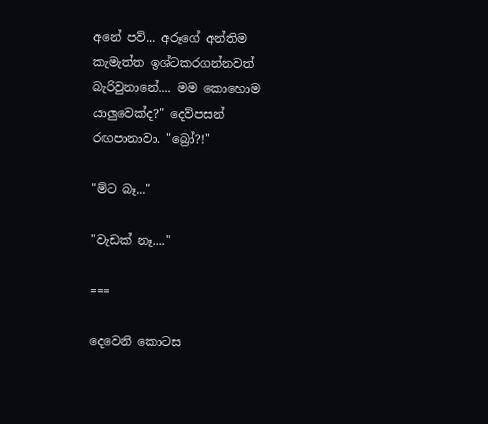අනේ පව්... අරූගේ අන්තිම කැමැත්ත ඉශ්ටකරගන්නවත් බැරිවුනානේ.... මම කොහොම යාලුවෙක්ද?" දෙව්පසන් රඟපානාවා. "බ්‍රෝ?!"

"ම්ට බෑ..."

"වැඩක් නෑ...."

===

දෙවෙනි කොටස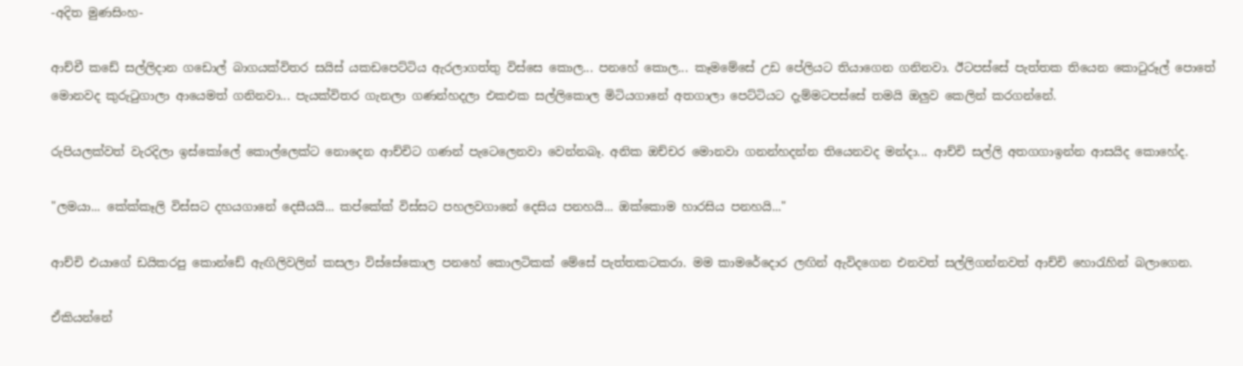-අදිත මුණසිංහ-

ආච්චී කඩේ සල්ලිදාන ගඩොල් බාගයක්විතර සයිස් යකඩපෙට්ටිය ඇරලාගත්තු විස්සෙ කොල... පනහේ කොල... කෑමමේසේ උඩ පේලියට තියාගෙන ගනිනවා. ඊටපස්සේ පැත්තක තියෙන කොටුරූල් පොතේ මොනවද කුරුටුගාලා ආයෙමත් ගනිනවා... පැයක්විතර ගැනලා ගණන්හදලා එකඑක සල්ලිකොල මිටියගානේ අතගාලා පෙට්ටියට දැම්මටපස්සේ තමයි ඔලුව කෙලින් කරගන්නේ.

රුපියලක්වත් වැරදිලා ඉස්කෝලේ කොල්ලෙක්ට නොදෙන ආච්චිට ගණන් පැටෙලෙනවා වෙන්නබෑ. අනික ඔච්චර මොනවා ගනන්හදන්න තියෙනවද මන්දා... ආච්චි සල්ලි අතගගාඉන්න ආසයිද කොහේද.

"ලමයා... කේක්කෑලි විස්සට දහයගානේ දෙසීයයි... කප්කේක් විස්සට පහලවගානේ දෙසිය පනහයි... ඔක්කොම හාරසිය පනහයි..."

ආච්චි එයාගේ ඩයිකරපු කොන්ඩේ ඇඟිලිවලින් කසලා විස්සේකොල පනහේ කොලටිකක් මේසේ පැත්තකටකරා. මම කාමරේදොර ලඟින් ඇවිදගෙන එනවත් සල්ලිගන්නවත් ආච්චි හොරැහින් බලාගෙන.

ඒකියන්නේ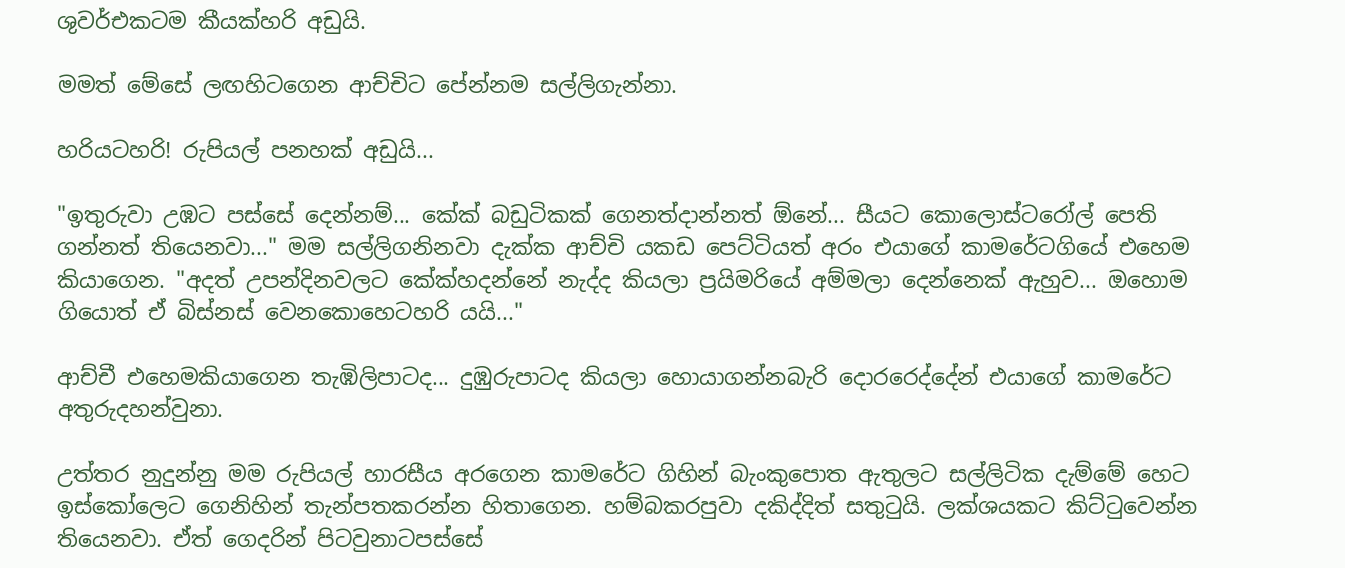ශුවර්එකටම කීයක්හරි අඩුයි.

මමත් මේසේ ලඟහිටගෙන ආච්චිට පේන්නම සල්ලිගැන්නා.

හරියටහරි! රුපියල් පනහක් අඩුයි...

"ඉතුරුවා උඹට පස්සේ දෙන්නම්... කේක් බඩුටිකක් ගෙනත්දාන්නත් ඕනේ... සීයට කොලොස්ටරෝල් පෙති ගන්නත් තියෙනවා..." මම සල්ලිගනිනවා දැක්ක ආච්චි යකඩ පෙට්ටියත් අරං එයාගේ කාමරේටගියේ එහෙම කියාගෙන. "අදත් උපන්දිනවලට කේක්හදන්නේ නැද්ද කියලා ප්‍රයිමරියේ අම්මලා දෙන්නෙක් ඇහුව... ඔහොම ගියොත් ඒ බිස්නස් වෙනකොහෙටහරි යයි..."

ආච්චී එහෙමකියාගෙන තැඹිලිපාටද... දුඹුරුපාටද කියලා හොයාගන්නබැරි දොරරෙද්දේන් එයාගේ කාමරේට අතුරුදහන්වුනා.

උත්තර නුදුන්නු මම රුපියල් හාරසීය අරගෙන කාමරේට ගිහින් බැංකුපොත ඇතුලට සල්ලිටික දැම්මේ හෙට ඉස්කෝලෙට ගෙනිහින් තැන්පතකරන්න හිතාගෙන. හම්බකරපුවා දකිද්දිත් සතුටුයි. ලක්ශයකට කිට්ටුවෙන්න තියෙනවා. ඒත් ගෙදරින් පිටවුනාටපස්සේ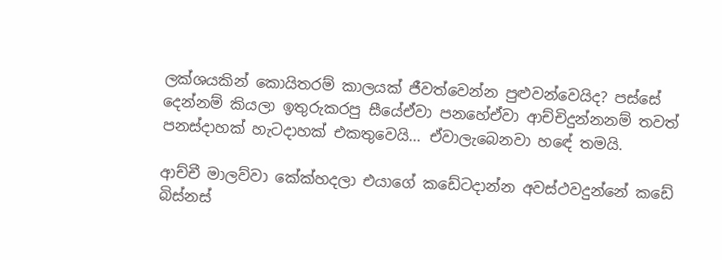ලක්ශයකින් කොයිතරම් කාලයක් ජීවත්වෙන්න පුළුවන්වෙයිද? පස්සේ දෙන්නම් කියලා ඉතුරුකරපු සීයේඒවා පනහේඒවා ආච්චිදුන්නනම් තවත් පනස්දාහක් හැටදාහක් එකතුවෙයි... ඒවාලැබෙනවා හඳේ තමයි.

ආච්චී මාලව්වා කේක්හදලා එයාගේ කඩේටදාන්න අවස්ථවදුන්නේ කඩේ බිස්නස්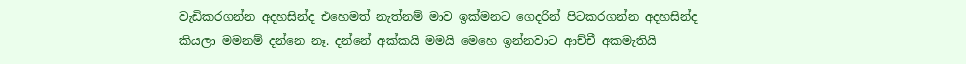වැඩිකරගන්න අදහසින්ද එහෙමත් නැත්නම් මාව ඉක්මනට ගෙදරින් පිටකරගන්න අදහසින්ද කියලා මමනම් දන්නෙ නෑ. දන්නේ අක්කයි මමයි මෙහෙ ඉන්නවාට ආච්චී අකමැතියි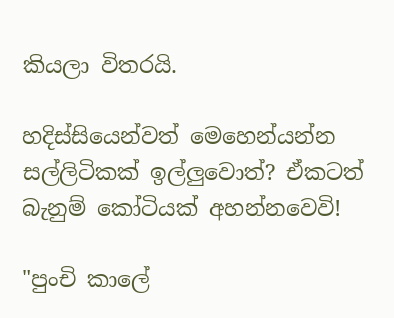කියලා විතරයි.

හදිස්සියෙන්වත් මෙහෙන්යන්න සල්ලිටිකක් ඉල්ලුවොත්? ඒකටත් බැනුම් කෝටියක් අහන්නවෙවි!

"පුංචි කාලේ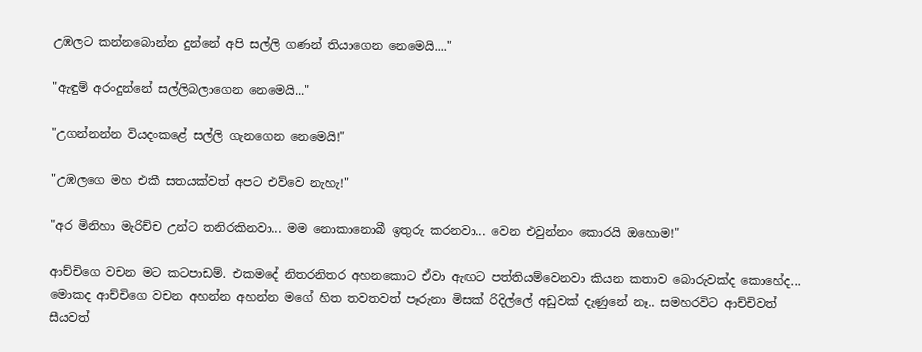උඹලට කන්නබොන්න දුන්නේ අපි සල්ලි ගණන් තියාගෙන නෙමෙයි...."

"ඇඳුම් අරංදුන්නේ සල්ලිබලාගෙන නෙමෙයි..."

"උගන්නන්න වියදංකළේ සල්ලි ගැනගෙන නෙමෙයි!"

"උඹලගෙ මහ එකී සතයක්වත් අපට එව්වෙ නැහැ!"

"අර මිනිහා මැරිච්ච උන්ට තනිරකිනවා... මම නොකානොබී ඉතුරු කරනවා... වෙන එවුන්නං කොරයි ඔහොම!"

ආච්චිගෙ වචන මට කටපාඩම්. එකමදේ නිතරනිතර අහනකොට ඒවා ඇඟට පත්තියම්වෙනවා කියන කතාව බොරුවක්ද කොහේද... මොකද ආච්චිගෙ වචන අහන්න අහන්න මගේ හිත තවතවත් පෑරුනා මිසක් රිදිල්ලේ අඩුවක් දැණුනේ නෑ.. සමහරවිට ආච්චිවත් සීයවත්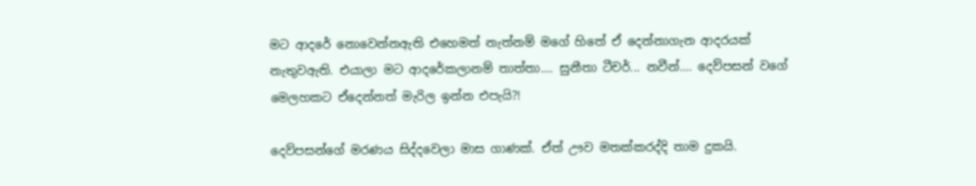මට ආදරේ නොවෙන්නඇති එහෙමත් නැත්නම් මගේ හිතේ ඒ දෙන්නාගැන ආදරයක් නැතුවඇති. එයාලා මට ආදරේකලානම් තාත්තා.... සුනීතා ටීචර්... නවීන්.... දෙව්පසන් වගේ මෙලහකට ඒදෙන්නත් මැරිල ඉන්න එපැයි?!

දෙව්පසන්ගේ මරණය සිද්දවෙලා මාස ගාණක්. ඒත් ඌව මතක්කරද්දි තාම දුකයි.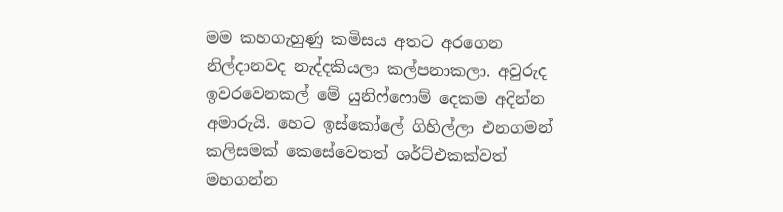මම කහගැහුණු කමිසය අතට අරගෙන නිල්දානවද නැද්දකියලා කල්පනාකලා. අවුරුද ඉවරවෙනකල් මේ යුනිෆ්ෆොම් දෙකම අදින්න අමාරුයි. හෙට ඉස්කෝලේ ගිහිල්ලා එනගමන් කලිසමක් කෙසේවෙතත් ශර්ට්එකක්වත් මහගන්න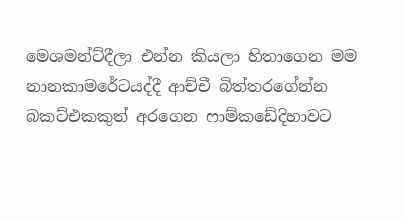මෙශමන්ට්දීලා එන්න කියලා හිතාගෙන මම නානකාමරේටයද්දී ආච්චී බිත්තරගේන්න බකට්එකකුත් අරගෙන ෆාම්කඩේදිහාවට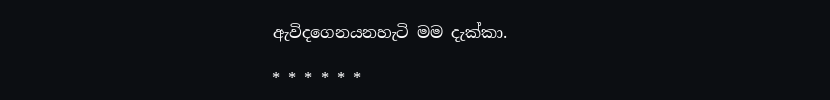ඇවිදගෙනයනහැටි මම දැක්කා.

* * * * * *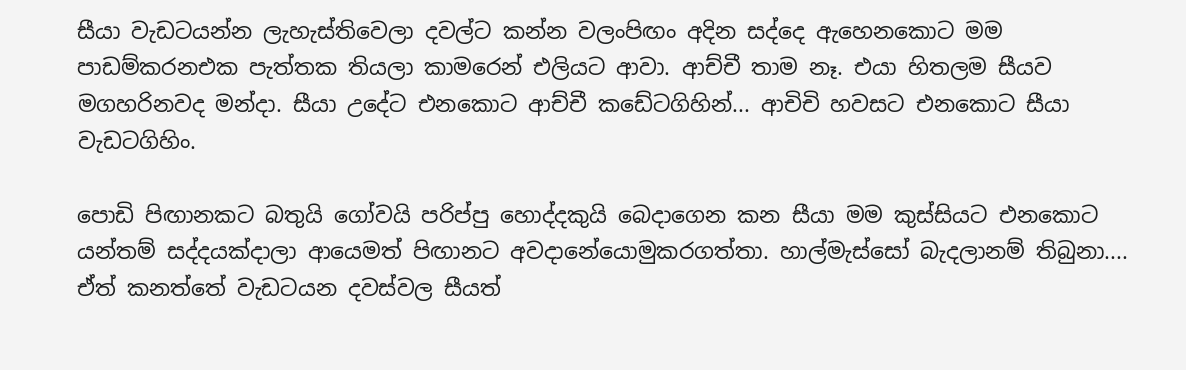සීයා වැඩටයන්න ලැහැස්තිවෙලා දවල්ට කන්න වලංපිඟං අදින සද්දෙ ඇහෙනකොට මම පාඩම්කරනඑක පැත්තක තියලා කාමරෙන් එලියට ආවා. ආච්චී තාම නෑ. එයා හිතලම සීයව මගහරිනවද මන්දා. සීයා උදේට එනකොට ආච්චී කඩේටගිහින්... ආචිචි හවසට එනකොට සීයා වැඩටගිහිං.

පොඩි පිඟානකට බතුයි ගෝවයි පරිප්පු හොද්දකුයි බෙදාගෙන කන සීයා මම කුස්සියට එනකොට යන්තම් සද්දයක්දාලා ආයෙමත් පිඟානට අවදානේයොමුකරගත්තා. හාල්මැස්සෝ බැදලානම් තිබුනා.... ඒත් කනත්තේ වැඩටයන දවස්වල සීයත්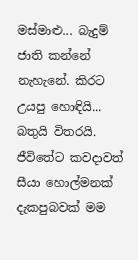මස්මාළු... බැදුම් ජාති කන්නේ නැහැනේ. කිරට උයපු හොඳියි... බතුයි විතරයි. ජීවිතේට කවදාවත් සීයා හොල්මනක් දැකපුබවක් මම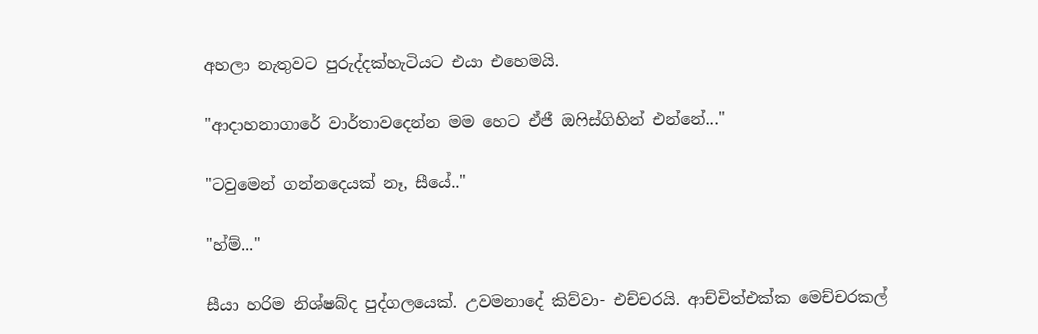අහලා නැතුවට පුරුද්දක්හැටියට එයා එහෙමයි.

"ආදාහනාගාරේ වාර්තාවදෙන්න මම හෙට ඒජී ඔෆිස්ගිහින් එන්නේ..."

"ටවුමෙන් ගන්නදෙයක් නෑ, සීයේ.."

"හ්ම්..."

සීයා හරිම නිශ්ෂබ්ද පුද්ගලයෙක්. උවමනාදේ කිව්වා- එච්චරයි. ආච්චිත්එක්ක මෙච්චරකල්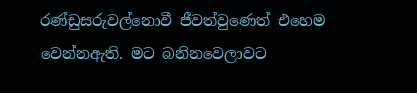රණ්ඩුසරුවල්නොවී ජීවත්වුණෙත් එහෙම වෙන්නඇති. මට බනිනවෙලාවට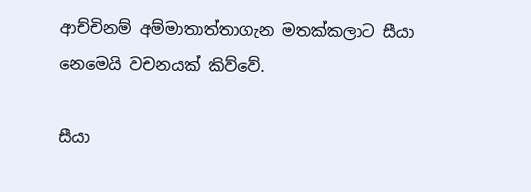ආච්චිනම් අම්මාතාත්තාගැන මතක්කලාට සීයා නෙමෙයි වචනයක් කිව්වේ.

සීයා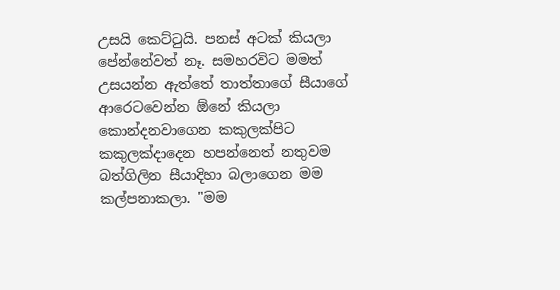උසයි කෙට්ටුයි. පනස් අටක් කියලා පේන්නේවත් නෑ. සමහරවිට මමත් උසයන්න ඇත්තේ තාත්තාගේ සීයාගේ ආරෙටවෙන්න ඕනේ කියලා කොන්දනවාගෙන කකුලක්පිට කකුලක්දාදෙන හපන්නෙත් නතුවම බත්ගිලින සීයාදිහා බලාගෙන මම කල්පනාකලා. "මම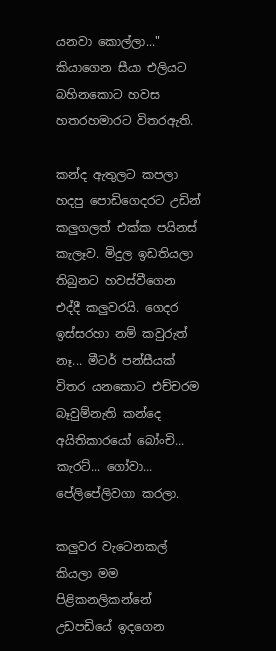යනවා කොල්ලා..." කියාගෙන සීයා එලියට බහිනකොට හවස හතරහමාරට විතරඇති.

කන්ද ඇතුලට කපලා හදපු පොඩිගෙදරට උඩින් කලුගලත් එක්ක පයිනස් කැලෑව. මිදුල ඉඩතියලා තිබුනට හවස්වීගෙන එද්දී කලුවරයි. ගෙදර ඉස්සරහා නම් කවුරුත් නෑ... මීටර් පන්සීයක් විතර යනකොට එච්චරම බෑවුම්නැති කන්දෙ අයිතිකාරයෝ බෝංචි... කැරට්... ගෝවා... පේලිපේලිවගා කරලා.

කලුවර වැටෙනකල් කියලා මම පිළිකනලිකන්නේ උඩපඩියේ ඉදගෙන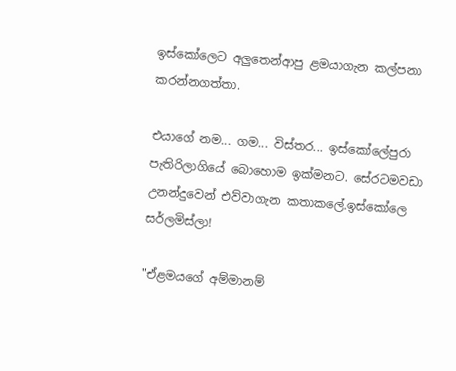ඉස්කෝලෙට අලුතෙන්ආපු ළමයාගැන කල්පනා කරන්නගත්තා.

එයාගේ නම... ගම... විස්තර... ඉස්කෝලේපුරා පැතිරිලාගියේ බොහොම ඉක්මනට. සේරටමවඩා උනන්දුවෙන් එව්වාගැන කතාකලේ.ඉස්කෝලෙ සර්ලමිස්ලා!

"ඒළමයගේ අම්මානම්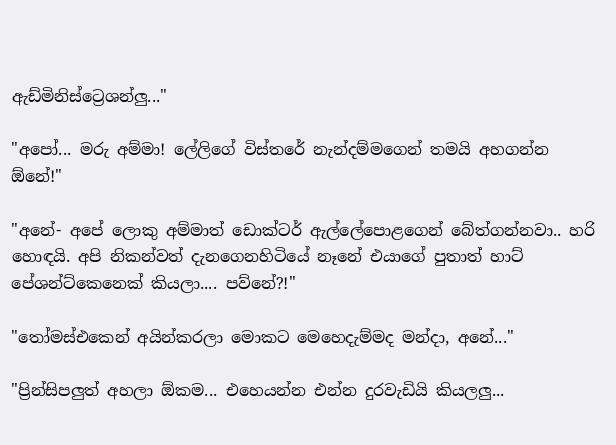ඇඩ්මිනිස්ට්‍රෙශන්ලු..."

"අපෝ... මරු අම්මා! ලේලිගේ විස්තරේ නැන්දම්මගෙන් තමයි අහගන්න ඕනේ!"

"අනේ- අපේ ලොකු අම්මාත් ඩොක්ටර් ඇල්ලේපොළගෙන් බේත්ගන්නවා.. හරි හොඳයි. අපි නිකන්වත් දැනගෙනහිටියේ නෑනේ එයාගේ පුතාත් හාට් පේශන්ට්කෙනෙක් කියලා.... පව්නේ?!"

"තෝමස්එකෙන් අයින්කරලා මොකට මෙහෙදැම්මද මන්දා, අනේ..."

"ප්‍රින්සිපලුත් අහලා ඕකම... එහෙයන්න එන්න දුරවැඩියි කියලලු...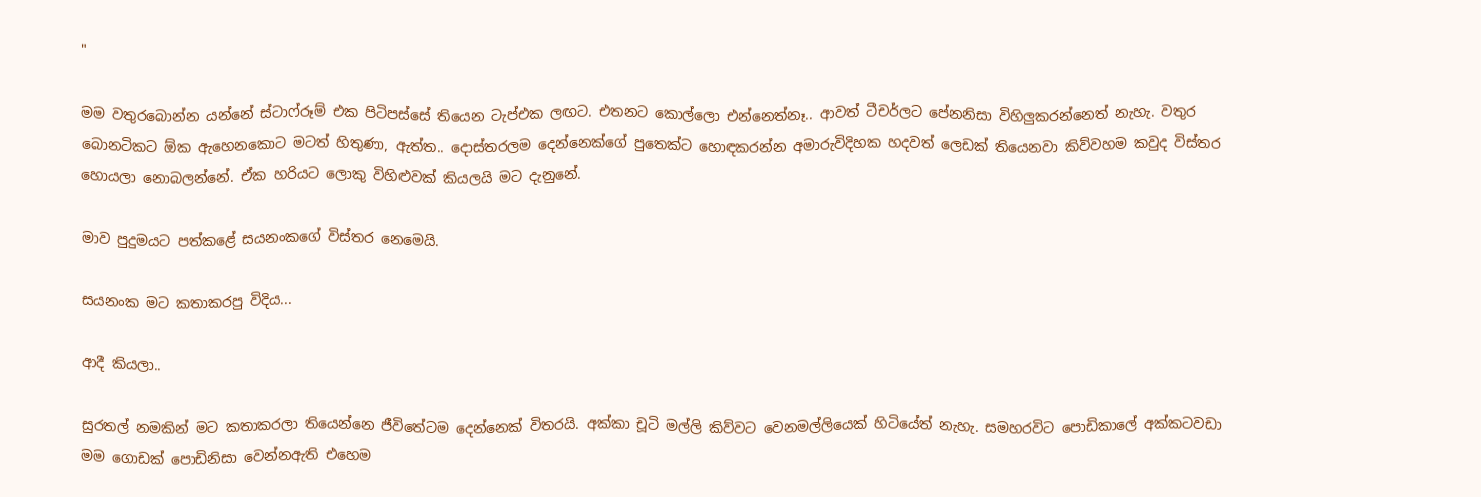"

මම වතුරබොන්න යන්නේ ස්ටාෆ්රූම් එක පිටිපස්සේ තියෙන ටැප්එක ලඟට. එතනට කොල්ලො එන්නෙත්නෑ.. ආවත් ටීචර්ලට පේනනිසා විහිලුකරන්නෙත් නැහැ. වතුර බොනටිකට ඕක ඇහෙනකොට මටත් හිතුණා, ඇත්ත.. දොස්තරලම දෙන්නෙක්ගේ පුතෙක්ට හොඳකරන්න අමාරුවිදිහක හදවත් ලෙඩක් තියෙනවා කිව්වහම කවුද විස්තර හොයලා නොබලන්නේ. ඒක හරියට ලොකු විහිළුවක් කියලයි මට දැනුනේ.

මාව පුදුමයට පත්කළේ සයනංකගේ විස්තර නෙමෙයි.

සයනංක මට කතාකරපු විදිය...

ආදී කියලා..

සුරතල් නමකින් මට කතාකරලා තියෙන්නෙ ජීවිතේටම දෙන්නෙක් විතරයි. අක්කා චූටි මල්ලි කිව්වට වෙනමල්ලියෙක් හිටියේත් නැහැ. සමහරවිට පොඩිකාලේ අක්කටවඩා මම ගොඩක් පොඩිනිසා වෙන්නඇති එහෙම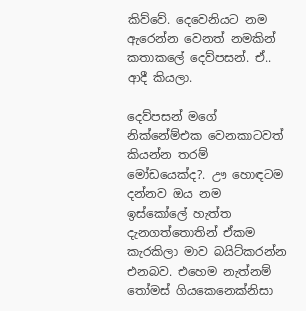කිව්වේ. දෙවෙනියට නම ඇරෙන්න වෙනත් නමකින් කතාකලේ දෙව්පසන්. ඒ.. ආදී කියලා.

දෙව්පසන් මගේ නික්නේම්එක වෙනකාටවත් කියන්න තරම් මෝඩයෙක්ද?. ඌ හොඳටම දන්නව ඔය නම ඉස්කෝලේ හැත්ත දැනගත්තොතින් ඒකම කැරකිලා මාව බයිට්කරන්න එනබව. එහෙම නැත්නම් තෝමස් ගියකෙනෙක්නිසා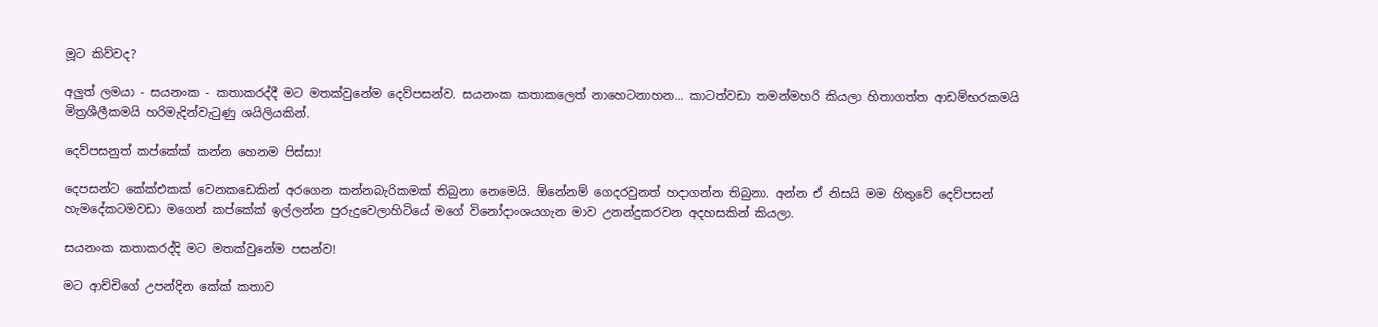මූට කිව්වද?

අලුත් ලමයා - සයනංක - කතාකරද්දී මට මතක්වුනේම දෙව්පසන්ව. සයනංක කතාකලෙත් නාහෙටනාහන... කාටත්වඩා තමන්මහරි කියලා හිතාගත්ත ආඩම්භරකමයි මිත්‍රශීලීකමයි හරිමැදින්වැටුණු ශයිලියකින්.

දෙව්පසනුත් කප්කේක් කන්න හෙනම පිස්සා!

දෙපසන්ට කේක්එකක් වෙනකඩෙකින් අරගෙන කන්නබැරිකමක් තිබුනා නෙමෙයි. ඕනේනම් ගෙදරවුනත් හදාගන්න තිබුනා. අන්න ඒ නිසයි මම හිතුවේ දෙව්පසන් හැමදේකටමවඩා මගෙන් කප්කේක් ඉල්ලන්න පුරුදුවෙලාහිටියේ මගේ විනෝදාංශයගැන මාව උනන්දුකරවන අදහසකින් කියලා.

සයනංක කතාකරද්දි මට මතක්වුනේම පසන්ව!

මට ආච්චිගේ උපන්දින කේක් කතාව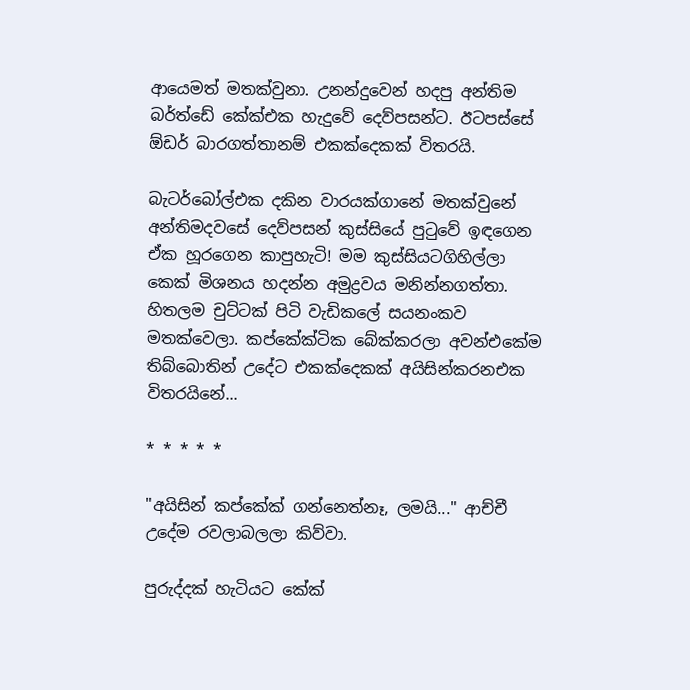ආයෙමත් මතක්වුනා. උනන්දුවෙන් හදපු අන්තිම බර්ත්ඩේ කේක්එක හැදුවේ දෙව්පසන්ට. ඊටපස්සේ ඕඩර් බාරගත්තානම් එකක්දෙකක් විතරයි.

බැටර්බෝල්එක දකින වාරයක්ගානේ මතක්වුනේ අන්තිමදවසේ දෙව්පසන් කුස්සියේ පුටුවේ ඉඳගෙන ඒක හූරගෙන කාපුහැටි! මම කුස්සියටගිහිල්ලා කෙක් මිශනය හදන්න අමුද්‍රවය මනින්නගත්තා. හිතලම චුට්ටක් පිටි වැඩිකලේ සයනංකව මතක්වෙලා. කප්කේක්ටික බේක්කරලා අවන්එකේම තිබ්බොතින් උදේට එකක්දෙකක් අයිසින්කරනඑක විතරයිනේ...

* * * * *

"අයිසින් කප්කේක් ගන්නෙත්නෑ, ලමයි..." ආච්චී උදේම රවලාබලලා කිව්වා.

පුරුද්දක් හැටියට කේක්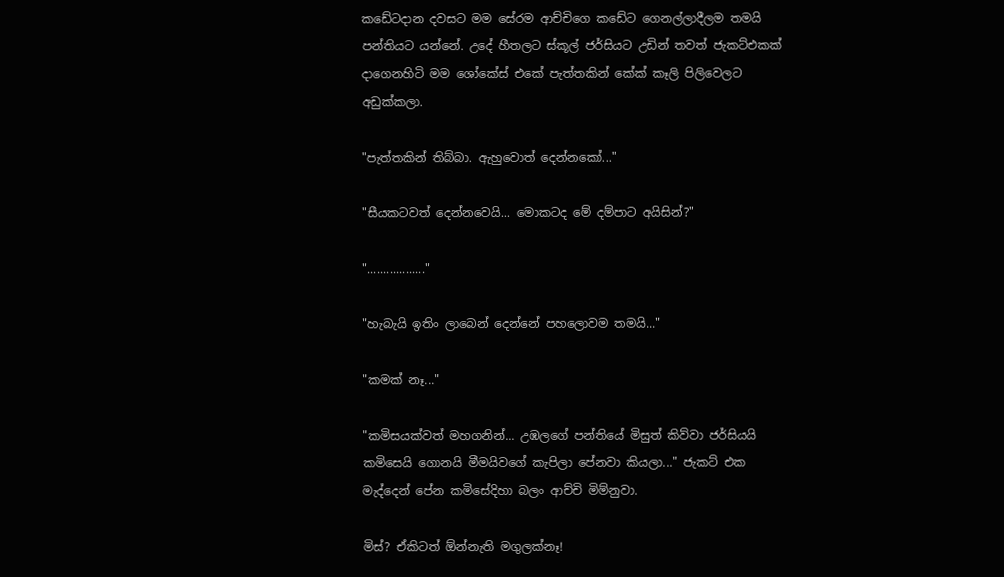කඩේටදාන දවසට මම සේරම ආච්චිගෙ කඩේට ගෙනල්ලාදීලම තමයි පන්තියට යන්නේ. උදේ හීතලට ස්කූල් ජර්සියට උඩින් තවත් ජැකට්එකක් දාගෙනහිටි මම ශෝකේස් එකේ පැත්තකින් කේක් කෑලි පිලිවෙලට අඩුක්කලා.

"පැත්තකින් තිබ්බා. ඇහුවොත් දෙන්නකෝ..."

"සීයකටවත් දෙන්නවෙයි... මොකටද මේ දම්පාට අයිසින්?"

".................."

"හැබැයි ඉතිං ලාබෙන් දෙන්නේ පහලොවම තමයි..."

"කමක් නෑ..."

"කමිසයක්වත් මහගනින්... උඹලගේ පන්තියේ මිසුත් කිව්වා ජර්සියයි කමිසෙයි ගොනයි මීමයිවගේ කැපිලා පේනවා කියලා..." ජැකට් එක මැද්දෙන් පේන කමිසේදිහා බලං ආච්චි මිම්නුවා.

මිස්? ඒකිටත් ඕන්නැති මගුලක්නෑ!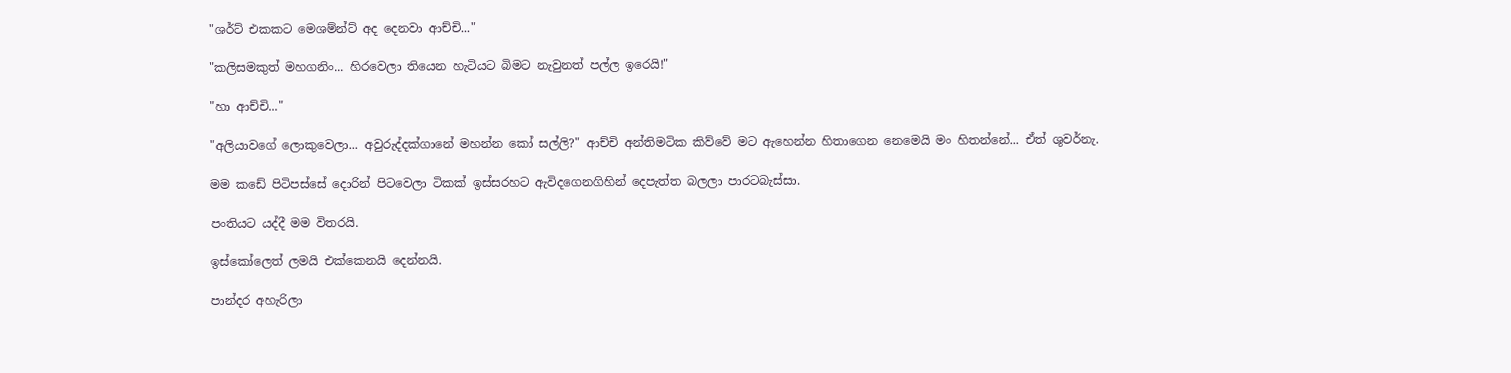"ශර්ට් එකකට මෙශම්න්ට් අද දෙනවා ආච්චි..."

"කලිසමකුත් මහගනිං... හිරවෙලා තියෙන හැටියට බිමට නැවුනත් පල්ල ඉරෙයි!"

"හා ආච්චි..."

"අලියාවගේ ලොකුවෙලා... අවුරුද්දක්ගානේ මහන්න කෝ සල්ලි?" ආච්චි අන්තිමටික කිව්වේ මට ඇහෙන්න හිතාගෙන නෙමෙයි මං හිතන්නේ... ඒත් ශුවර්නැ.

මම කඩේ පිටිපස්සේ දොරින් පිටවෙලා ටිකක් ඉස්සරහට ඇවිදගෙනගිහින් දෙපැත්ත බලලා පාරටබැස්සා.

පංතියට යද්දී මම විතරයි.

ඉස්කෝලෙත් ලමයි එක්කෙනයි දෙන්නයි.

පාන්දර අහැරිලා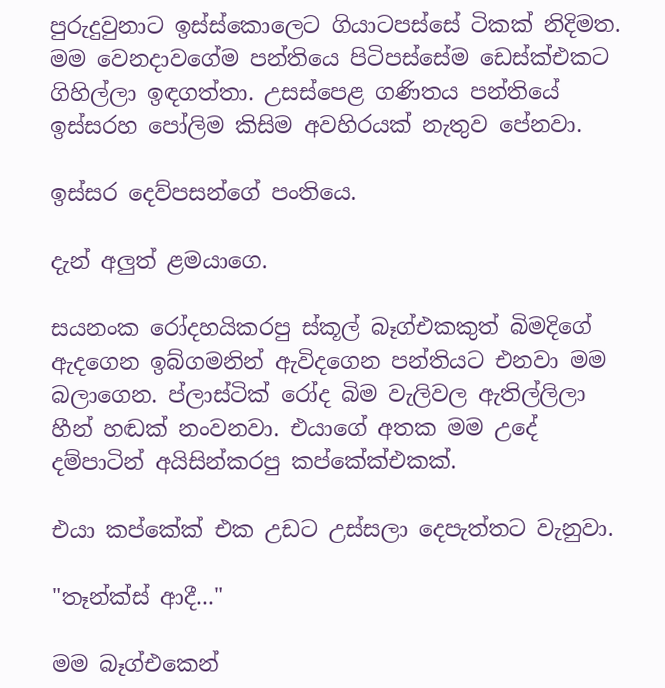පුරුදුවුනාට ඉස්ස්කොලෙට ගියාටපස්සේ ටිකක් නිදිමත. මම වෙනදාවගේම පන්තියෙ පිටිපස්සේම ඩෙස්ක්එකට ගිහිල්ලා ඉඳගත්තා. උසස්පෙළ ගණිතය පන්තියේ ඉස්සරහ පෝලිම කිසිම අවහිරයක් නැතුව පේනවා.

ඉස්සර දෙව්පසන්ගේ පංතියෙ.

දැන් අලුත් ළමයාගෙ.

සයනංක රෝදහයිකරපු ස්කූල් බෑග්එකකුත් බිමදිගේ ඇදගෙන ඉබ්ගමනින් ඇවිදගෙන පන්තියට එනවා මම බලාගෙන. ප්ලාස්ටික් රෝද බිම වැලිවල ඇතිල්ලිලා හීන් හඬක් නංවනවා. එයාගේ අතක මම උදේ දම්පාටින් අයිසින්කරපු කප්කේක්එකක්.

එයා කප්කේක් එක උඩට උස්සලා දෙපැත්තට වැනුවා.

"තෑන්ක්ස් ආදී..."

මම බෑග්එකෙන්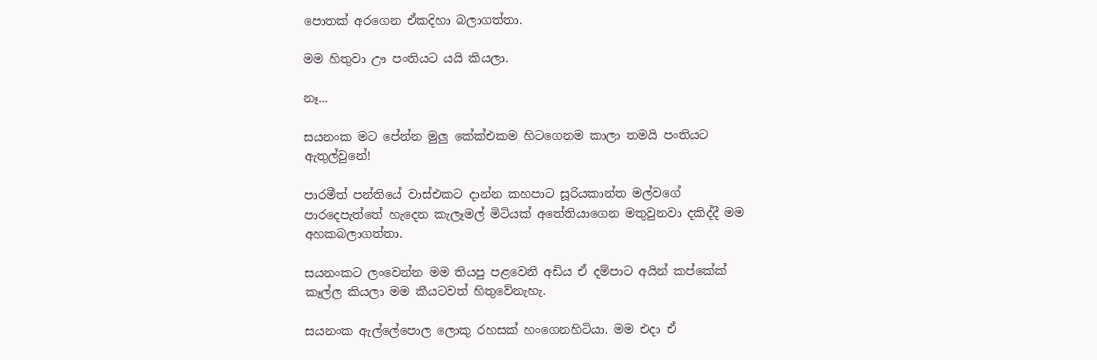පොතක් අරගෙන ඒකදිහා බලාගත්තා.

මම හිතුවා ඌ පංතියට යයි කියලා.

නෑ...

සයනංක මට පේන්න මුලු කේක්එකම හිටගෙනම කාලා තමයි පංතියට ඇතුල්වුනේ!

පාරමීත් පන්තියේ වාස්එකට දාන්න කහපාට සූරියකාන්ත මල්වගේ පාරදෙපැත්තේ හැදෙන කැලෑමල් මිටියක් අතේතියාගෙන මතුවුනවා දකිද්දී මම අහකබලාගත්තා.

සයනංකට ලංවෙන්න මම තියපු පළවෙනි අඩිය ඒ දම්පාට අයින් කප්කේක් කෑල්ල කියලා මම කීයටවත් හිතුවේනැහැ.

සයනංක ඇල්ලේපොල ලොකු රහසක් හංගෙනහිටියා. මම එදා ඒ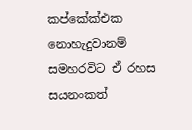කප්කේක්එක නොහැදුවානම් සමහරවිට ඒ රහස සයනංකත්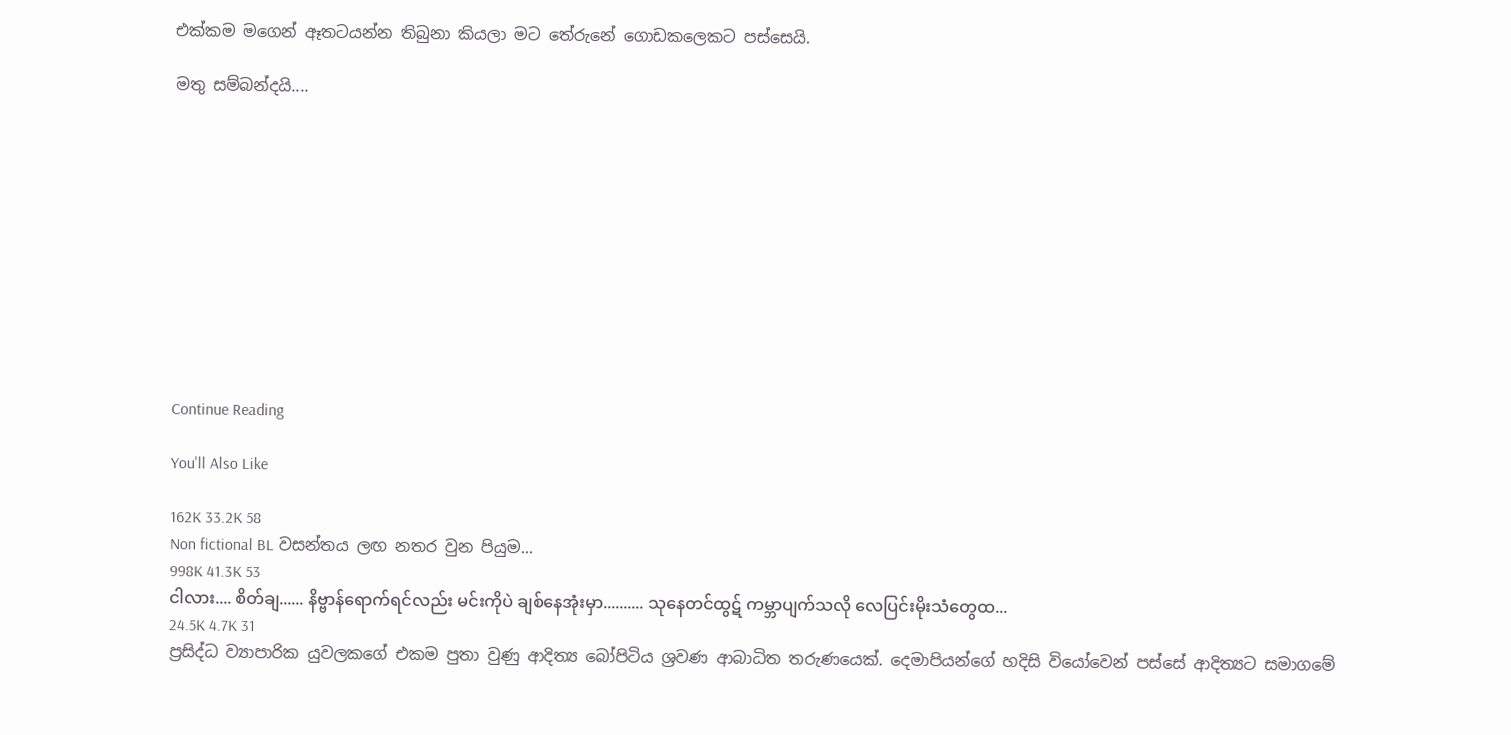එක්කම මගෙන් ඈතටයන්න තිබුනා කියලා මට තේරුනේ ගොඩකලෙකට පස්සෙයි.

මතු සම්බන්දයි....











Continue Reading

You'll Also Like

162K 33.2K 58
Non fictional BL වසන්තය ලඟ නතර වුන පියුම...
998K 41.3K 53
ငါလား.... စိတ်ချ...... နိဗ္ဗာန်ရောက်ရင်လည်း မင်းကိုပဲ ချစ်နေအုံးမှာ.......... သုနေတင်ထွဋ် ကမ္ဘာပျက်သလို လေပြင်းမိုးသံတွေထ...
24.5K 4.7K 31
ප්‍රසිද්ධ ව්‍යාපාරික යුවලකගේ එකම පුතා වුණු ආදිත්‍ය බෝපිටිය ශ්‍රවණ ආබාධිත තරුණයෙක්. දෙමාපියන්ගේ හදිසි වියෝවෙන් පස්සේ ආදිත්‍යට සමාගමේ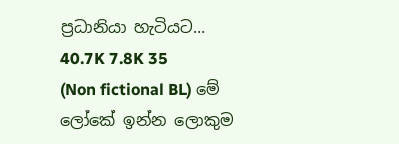ප්‍රධානියා හැටියට...
40.7K 7.8K 35
(Non fictional BL) මේ ලෝකේ ඉන්න ලොකුම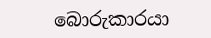බොරුකාරයා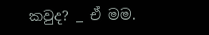කවුද? _ ඒ මම.